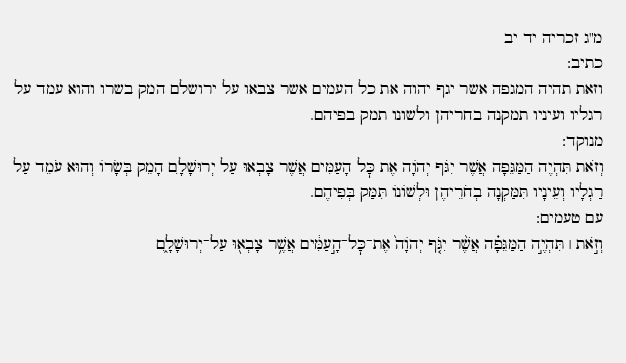מ"ג זכריה יד יב
כתיב:
וזאת תהיה המגפה אשר יגף יהוה את כל העמים אשר צבאו על ירושלם המק בשרו והוא עמד על רגליו ועיניו תמקנה בחריהן ולשונו תמק בפיהם.
מנוקד:
וְזֹאת תִּהְיֶה הַמַּגֵּפָה אֲשֶׁר יִגֹּף יְהֹוָה אֶת כׇּל הָעַמִּים אֲשֶׁר צָבְאוּ עַל יְרוּשָׁלָ͏ִם הָמֵק בְּשָׂרוֹ וְהוּא עֹמֵד עַל רַגְלָיו וְעֵינָיו תִּמַּקְנָה בְחֹרֵיהֶן וּלְשׁוֹנוֹ תִּמַּק בְּפִיהֶם.
עם טעמים:
וְזֹ֣את ׀ תִּהְיֶ֣ה הַמַּגֵּפָ֗ה אֲשֶׁ֨ר יִגֹּ֤ף יְהֹוָה֙ אֶת־כׇּל־הָ֣עַמִּ֔ים אֲשֶׁ֥ר צָבְא֖וּ עַל־יְרוּשָׁלָ֑͏ִם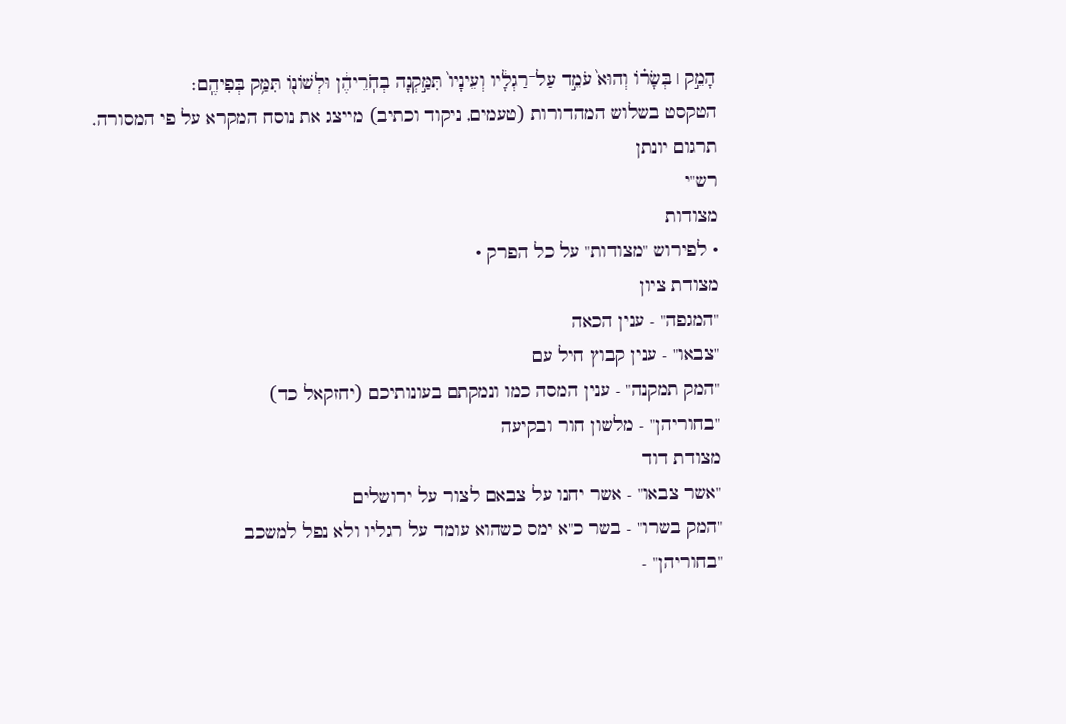הָמֵ֣ק ׀ בְּשָׂר֗וֹ וְהוּא֙ עֹמֵ֣ד עַל־רַגְלָ֔יו וְעֵינָיו֙ תִּמַּ֣קְנָה בְחֹֽרֵיהֶ֔ן וּלְשׁוֹנ֖וֹ תִּמַּ֥ק בְּפִיהֶֽם׃
הטקסט בשלוש המהדורות (טעמים, ניקוד וכתיב) מייצג את נוסח המקרא על פי המסורה.
תרגום יונתן
רש"י
מצודות
• לפירוש "מצודות" על כל הפרק •
מצודת ציון
"המגפה" - ענין הכאה
"צבאו" - ענין קבוץ חיל עם
"המק תמקנה" - ענין המסה כמו ונמקתם בעונותיכם (יחזקאל כד)
"בחוריהן" - מלשון חור ובקיעה
מצודת דוד
"אשר צבאו" - אשר יחנו על צבאם לצור על ירושלים
"המק בשרו" - בשר כ"א ימס כשהוא עומד על רגליו ולא נפל למשכב
"בחוריהן" -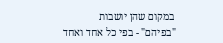במקום שהן יושבות
"בפיהם" - בפי כל אחד ואחד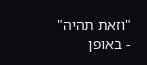"וזאת תהיה" - באופן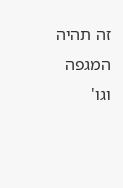זה תהיה המגפה וגו'